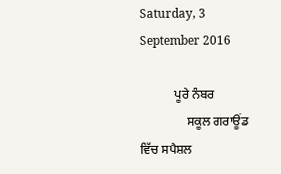Saturday, 3 September 2016

           ਪੂਰੇ ਨੰਬਰ
               ਸਕੂਲ ਗਰਾਊਂਡ ਵਿੱਚ ਸਪੈਸ਼ਲ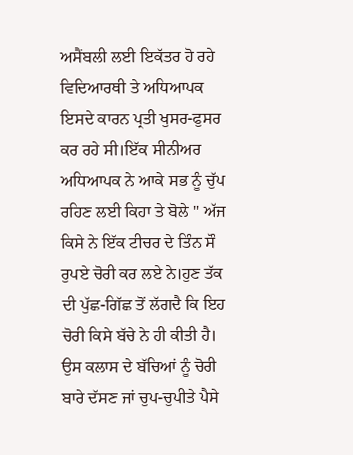ਅਸੈਂਬਲੀ ਲਈ ਇਕੱਤਰ ਹੋ ਰਹੇ ਵਿਦਿਆਰਥੀ ਤੇ ਅਧਿਆਪਕ ਇਸਦੇ ਕਾਰਨ ਪ੍ਰਤੀ ਖੁਸਰ-ਫੁਸਰ ਕਰ ਰਹੇ ਸੀ।ਇੱਕ ਸੀਨੀਅਰ ਅਧਿਆਪਕ ਨੇ ਆਕੇ ਸਭ ਨੂੰ ਚੁੱਪ ਰਹਿਣ ਲਈ ਕਿਹਾ ਤੇ ਬੋਲੇ " ਅੱਜ ਕਿਸੇ ਨੇ ਇੱਕ ਟੀਚਰ ਦੇ ਤਿੰਨ ਸੌ ਰੁਪਏ ਚੋਰੀ ਕਰ ਲਏ ਨੇ।ਹੁਣ ਤੱਕ ਦੀ ਪੁੱਛ-ਗਿੱਛ ਤੋਂ ਲੱਗਦੈ ਕਿ ਇਹ ਚੋਰੀ ਕਿਸੇ ਬੱਚੇ ਨੇ ਹੀ ਕੀਤੀ ਹੈ। ਉਸ ਕਲਾਸ ਦੇ ਬੱਚਿਆਂ ਨੂੰ ਚੋਰੀ ਬਾਰੇ ਦੱਸਣ ਜਾਂ ਚੁਪ-ਚੁਪੀਤੇ ਪੈਸੇ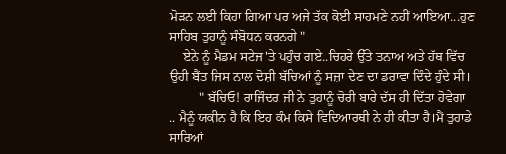ਮੋੜਨ ਲਈ ਕਿਹਾ ਗਿਆ ਪਰ ਅਜੇ ਤੱਕ ਕੋਈ ਸਾਹਮਣੇ ਨਹੀਂ ਆਇਆ...ਹੁਣ ਸਾਹਿਬ ਤੁਹਾਨੂੰ ਸੰਬੋਧਨ ਕਰਨਗੇ "
    ਏਨੇ ਨੂੰ ਮੈਡਮ ਸਟੇਜ'ਤੇ ਪਹੁੰਚ ਗਏ..ਚਿਹਰੇ ਉੱਤੇ ਤਨਾਅ ਅਤੇ ਹੱਥ ਵਿੱਚ ਉਹੀ ਬੈਂਤ ਜਿਸ ਨਾਲ ਦੋਸ਼ੀ ਬੱਚਿਆਂ ਨੂੰ ਸਜ਼ਾ ਦੇਣ ਦਾ ਡਰਾਵਾ ਦਿੰਦੇ ਹੁੰਦੇ ਸੀ।
         " ਬੱਚਿਓ! ਰਾਜਿੰਦਰ ਜੀ ਨੇ ਤੁਹਾਨੂੰ ਚੋਰੀ ਬਾਰੇ ਦੱਸ ਹੀ ਦਿੱਤਾ ਹੋਵੇਗਾ .. ਮੈਨੂੰ ਯਕੀਨ ਹੈ ਕਿ ਇਹ ਕੰਮ ਕਿਸੇ ਵਿਦਿਆਰਥੀ ਨੇ ਹੀ ਕੀਤਾ ਹੈ।ਮੈਂ ਤੁਹਾਡੇ ਸਾਰਿਆਂ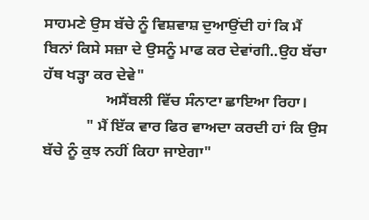ਸਾਹਮਣੇ ਉਸ ਬੱਚੇ ਨੂੰ ਵਿਸ਼ਵਾਸ਼ ਦੁਆਉਂਦੀ ਹਾਂ ਕਿ ਮੈਂ ਬਿਨਾਂ ਕਿਸੇ ਸਜ਼ਾ ਦੇ ਉਸਨੂੰ ਮਾਫ ਕਰ ਦੇਵਾਂਗੀ..ਉਹ ਬੱਚਾ ਹੱਥ ਖੜ੍ਹਾ ਕਰ ਦੇਵੇ"
                ਅਸੈਂਬਲੀ ਵਿੱਚ ਸੰਨਾਟਾ ਛਾਇਆ ਰਿਹਾ।
           " ਮੈਂ ਇੱਕ ਵਾਰ ਫਿਰ ਵਾਅਦਾ ਕਰਦੀ ਹਾਂ ਕਿ ਉਸ ਬੱਚੇ ਨੂੰ ਕੁਝ ਨਹੀਂ ਕਿਹਾ ਜਾਏਗਾ"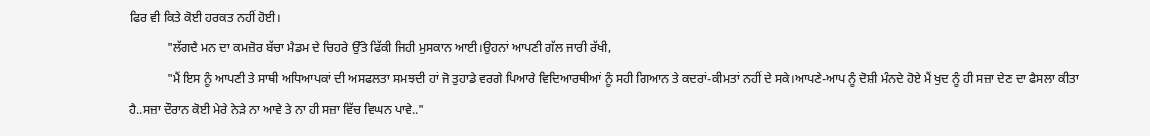ਫਿਰ ਵੀ ਕਿਤੇ ਕੋਈ ਹਰਕਤ ਨਹੀਂ ਹੋਈ।
            "ਲੱਗਦੈ ਮਨ ਦਾ ਕਮਜ਼ੋਰ ਬੱਚਾ ਮੈਡਮ ਦੇ ਚਿਹਰੇ ਉੱਤੇ ਫਿੱਕੀ ਜਿਹੀ ਮੁਸਕਾਨ ਆਈ।ਉਹਨਾਂ ਆਪਣੀ ਗੱਲ ਜਾਰੀ ਰੱਖੀ,
            "ਮੈਂ ਇਸ ਨੂੰ ਆਪਣੀ ਤੇ ਸਾਥੀ ਅਧਿਆਪਕਾਂ ਦੀ ਅਸਫਲਤਾ ਸਮਝਦੀ ਹਾਂ ਜੋ ਤੁਹਾਡੇ ਵਰਗੇ ਪਿਆਰੇ ਵਿਦਿਆਰਥੀਆਂ ਨੂੰ ਸਹੀ ਗਿਆਨ ਤੇ ਕਦਰਾਂ-ਕੀਮਤਾਂ ਨਹੀਂ ਦੇ ਸਕੇ।ਆਪਣੇ-ਆਪ ਨੂੰ ਦੋਸ਼ੀ ਮੰਨਦੇ ਹੋਏ ਮੈਂ ਖੁਦ ਨੂੰ ਹੀ ਸਜ਼ਾ ਦੇਣ ਦਾ ਫੈਸਲਾ ਕੀਤਾ ਹੈ..ਸਜ਼ਾ ਦੌਰਾਨ ਕੋਈ ਮੇਰੇ ਨੇੜੇ ਨਾ ਆਵੇ ਤੇ ਨਾ ਹੀ ਸਜ਼ਾ ਵਿੱਚ ਵਿਘਨ ਪਾਵੇ.."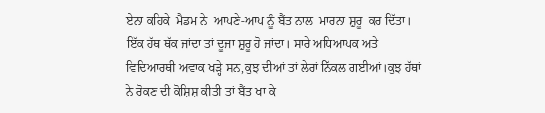ਏਨਾ ਕਹਿਕੇ  ਮੈਡਮ ਨੇ  ਆਪਣੇ-ਆਪ ਨੂੰ ਬੈਂਤ ਨਾਲ  ਮਾਰਨਾ ਸ਼ੁਰੂ  ਕਰ ਦਿੱਤਾ। ਇੱਕ ਹੱਥ ਥੱਕ ਜਾਂਦਾ ਤਾਂ ਦੂਜਾ ਸ਼ੁਰੂ ਹੋ ਜਾਂਦਾ। ਸਾਰੇ ਅਧਿਆਪਕ ਅਤੇ ਵਿਦਿਆਰਥੀ ਅਵਾਕ ਖੜ੍ਹੇ ਸਨ,ਕੁਝ ਦੀਆਂ ਤਾਂ ਲੇਰਾਂ ਨਿੱਕਲ ਗਈਆਂ।ਕੁਝ ਹੱਥਾਂ ਨੇ ਰੋਕਣ ਦੀ ਕੋਸ਼ਿਸ਼ ਕੀਤੀ ਤਾਂ ਬੈਂਤ ਖਾ ਕੇ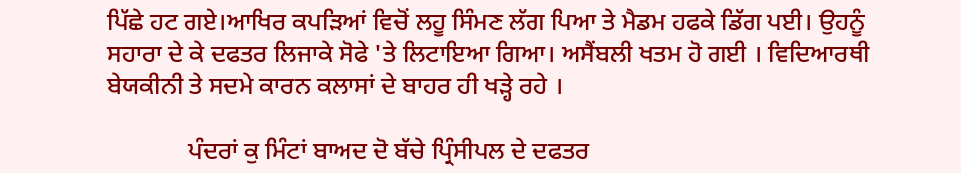ਪਿੱਛੇ ਹਟ ਗਏ।ਆਖਿਰ ਕਪੜਿਆਂ ਵਿਚੋਂ ਲਹੂ ਸਿੰਮਣ ਲੱਗ ਪਿਆ ਤੇ ਮੈਡਮ ਹਫਕੇ ਡਿੱਗ ਪਈ। ਉਹਨੂੰ ਸਹਾਰਾ ਦੇ ਕੇ ਦਫਤਰ ਲਿਜਾਕੇ ਸੋਫੇ 'ਤੇ ਲਿਟਾਇਆ ਗਿਆ। ਅਸੈਂਬਲੀ ਖਤਮ ਹੋ ਗਈ । ਵਿਦਿਆਰਥੀ ਬੇਯਕੀਨੀ ਤੇ ਸਦਮੇ ਕਾਰਨ ਕਲਾਸਾਂ ਦੇ ਬਾਹਰ ਹੀ ਖੜ੍ਹੇ ਰਹੇ ।

             ਪੰਦਰਾਂ ਕੁ ਮਿੰਟਾਂ ਬਾਅਦ ਦੋ ਬੱਚੇ ਪ੍ਰਿੰਸੀਪਲ ਦੇ ਦਫਤਰ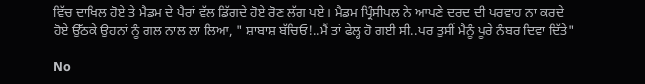ਵਿੱਚ ਦਾਖਿਲ ਹੋਏ ਤੇ ਮੈਡਮ ਦੇ ਪੈਰਾਂ ਵੱਲ ਡਿੱਗਦੇ ਹੋਏ ਰੋਣ ਲੱਗ ਪਏ। ਮੈਡਮ ਪ੍ਰਿੰਸੀਪਲ ਨੇ ਆਪਣੇ ਦਰਦ ਦੀ ਪਰਵਾਹ ਨਾ ਕਰਦੇ ਹੋਏ ਉੱਠਕੇ ਉਹਨਾਂ ਨੂੰ ਗਲ ਨਾਲ ਲਾ ਲਿਆ, " ਸ਼ਾਬਾਸ਼ ਬੱਚਿਓ!..ਮੈਂ ਤਾਂ ਫੇਲ੍ਹ ਹੋ ਗਈ ਸੀ..ਪਰ ਤੁਸੀਂ ਮੈਨੂੰ ਪੂਰੇ ਨੰਬਰ ਦਿਵਾ ਦਿੱਤੇ"

No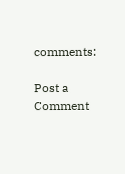comments:

Post a Comment